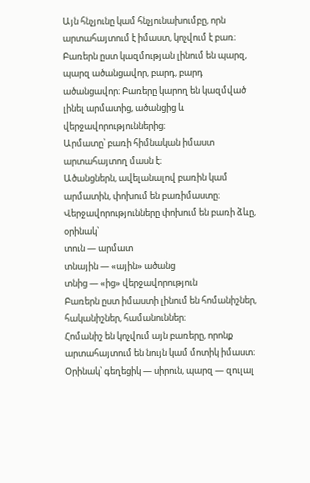Այն հնչյունը կամ հնչյունախումբը, որն արտահայտում է իմաստ, կոչվում է բառ։ Բառերն ըստ կազմության լինում են պարզ, պարզ ածանցավոր, բարդ, բարդ ածանցավոր։ Բառերը կարող են կազմված լինել արմատից, ածանցից և վերջավորություններից։
Արմատը՝ բառի հիմնական իմաստ արտահայտող մասն է։
Ածանցներն, ավելանալով բառին կամ արմատին, փոխում են բառիմաստը։
Վերջավորությունները փոխում են բառի ձևը, օրինակ՝
տուն — արմատ
տնային — «ային» ածանց
տնից — «ից» վերջավորություն
Բառերն ըստ իմաստի լինում են հոմանիշներ, հականիշներ, համանուններ։
Հոմանիշ են կոչվում այն բառերը, որոնք արտահայտում են նույն կամ մոտիկ իմաստ։ Օրինակ՝ գեղեցիկ — սիրուն, պարզ — զուլալ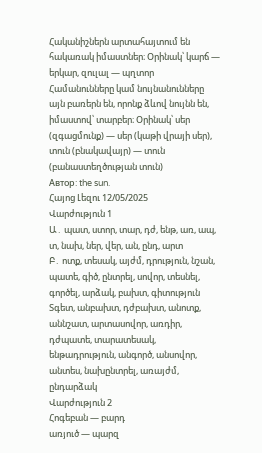Հականիշներն արտահայտում են հակառակ իմաստներ։ Օրինակ՝ կարճ — երկար, զուլալ — պղտոր
Համանունները կամ նույնանունները այն բառերն են, որոնք ձևով նույնն են, իմաստով՝ տարբեր։ Օրինակ՝ սեր (զգացմունք) — սեր (կաթի վրայի սեր), տուն (բնակավայր) — տուն (բանաստեղծության տուն)
Автор: the sun.
Հայոց Լեզու 12/05/2025
Վարժություն 1
Ա․ պատ, ստոր, տար, դժ, ենթ, առ, ապ, տ, նախ, ներ, վեր, ան, ընդ, արտ
Բ․ ոտք, տեսակ, այժմ, դրություն, նշան, պատե, գիծ, ընտրել, սովոր, տեսնել, գործել, արձակ, բախտ, գիտություն
Տգետ, անբախտ, դժբախտ, անոտք, աննշատ, արտասովոր, առդիր, դժպատե, տարատեսակ, ենթադրություն, անգործ, անսովոր, անտես, նախընտրել, առայժմ, ընդարձակ
Վարժություն 2
Հոգեբան — բարդ
առյուծ — պարզ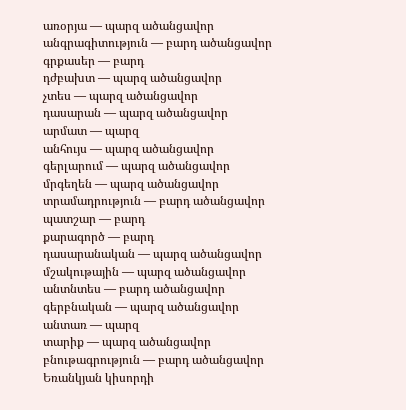առօրյա — պարզ ածանցավոր
անգրագիտություն — բարդ ածանցավոր
գրքասեր — բարդ
դժբախտ — պարզ ածանցավոր
չտես — պարզ ածանցավոր
դասարան — պարզ ածանցավոր
արմատ — պարզ
անհույս — պարզ ածանցավոր
գերլարում — պարզ ածանցավոր
մրգեղեն — պարզ ածանցավոր
տրամադրություն — բարդ ածանցավոր
պատշար — բարդ
քարագործ — բարդ
դասարանական — պարզ ածանցավոր
մշակութային — պարզ ածանցավոր
անտնտես — բարդ ածանցավոր
գերբնական — պարզ ածանցավոր
անտառ — պարզ
տարիք — պարզ ածանցավոր
բնութագրություն — բարդ ածանցավոր
Եռանկյան կիսորդի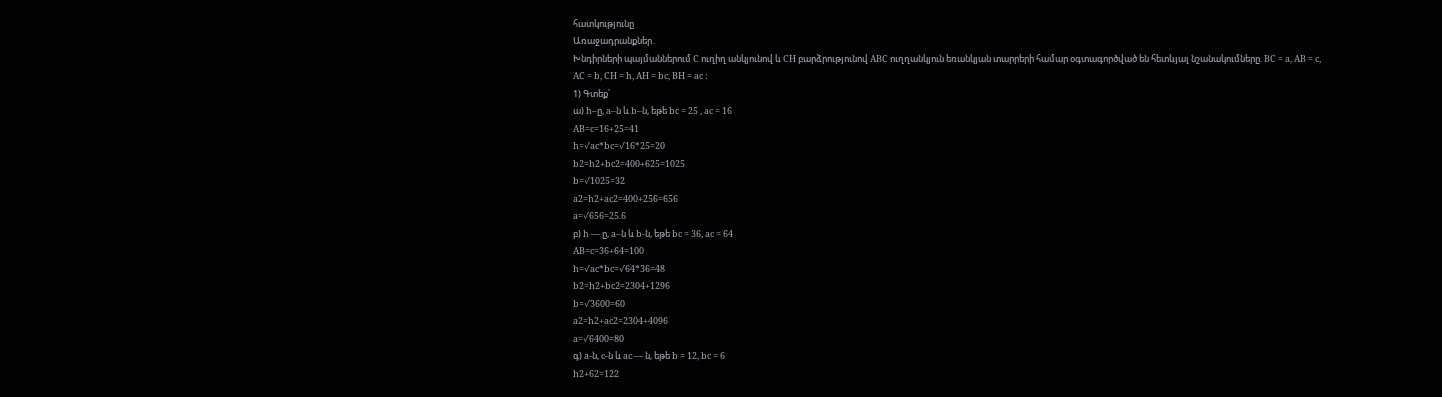հատկությունը
Առաջադրանքներ․
Խնդիրների պայմաններում C ուղիղ անկյունով և CH բարձրությունով ABC ուղղանկյուն եռանկյան տարրերի համար օգտագործված են հետևյալ նշանակումները. BC = a, AB = c, AC = b, CH = h, AH = bc, BH = ac :
1) Գտեք՝
ա) h–ը, a–ն և b–ն, եթե bc = 25 , ac = 16
AB=c=16+25=41
h=√ac*bc=√16*25=20
b2=h2+bc2=400+625=1025
b=√1025=32
a2=h2+ac2=400+256=656
a=√656=25.6
բ) h — ը, a–ն և b-ն, եթե bc = 36, ac = 64
AB=c=36+64=100
h=√ac*bc=√64*36=48
b2=h2+bc2=2304+1296
b=√3600=60
a2=h2+ac2=2304+4096
a=√6400=80
գ) a-ն, c-ն և ac — ն, եթե b = 12, bc = 6
h2+62=122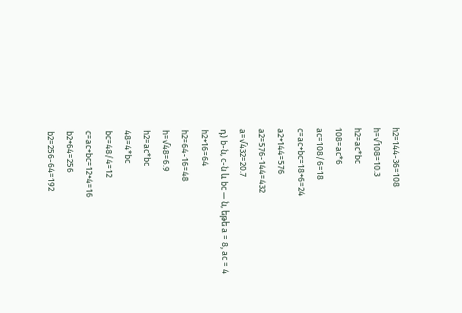h2=144-36=108
h=√108=10.3
h2=ac*bc
108=ac*6
ac=108/6=18
c=ac+bc=18+6=24
a2+144=576
a2=576-144=432
a=√432=20.7
դ) b-ն, c-ն և bc — ն, եթե a = 8, ac = 4
h2+16=64
h2=64-16=48
h=√48=6.9
h2=ac*bc
48=4*bc
bc=48/4=12
c=ac+bc=12+4=16
b2+64=256
b2=256-64=192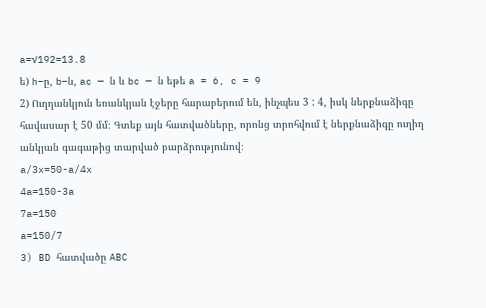a=√192=13.8
ե) h–ը, b–ն, ac — ն և bc — ն եթե a = 6, c = 9
2) Ուղղանկյուն եռանկյան էջերը հարաբերում են, ինչպես 3 : 4, իսկ ներքնաձիգը հավասար է 50 մմ։ Գտեք այն հատվածները, որոնց տրոհվում է ներքնաձիգը ուղիղ անկյան գագաթից տարված բարձրությունով։
a/3x=50-a/4x
4a=150-3a
7a=150
a=150/7
3) BD հատվածը ABC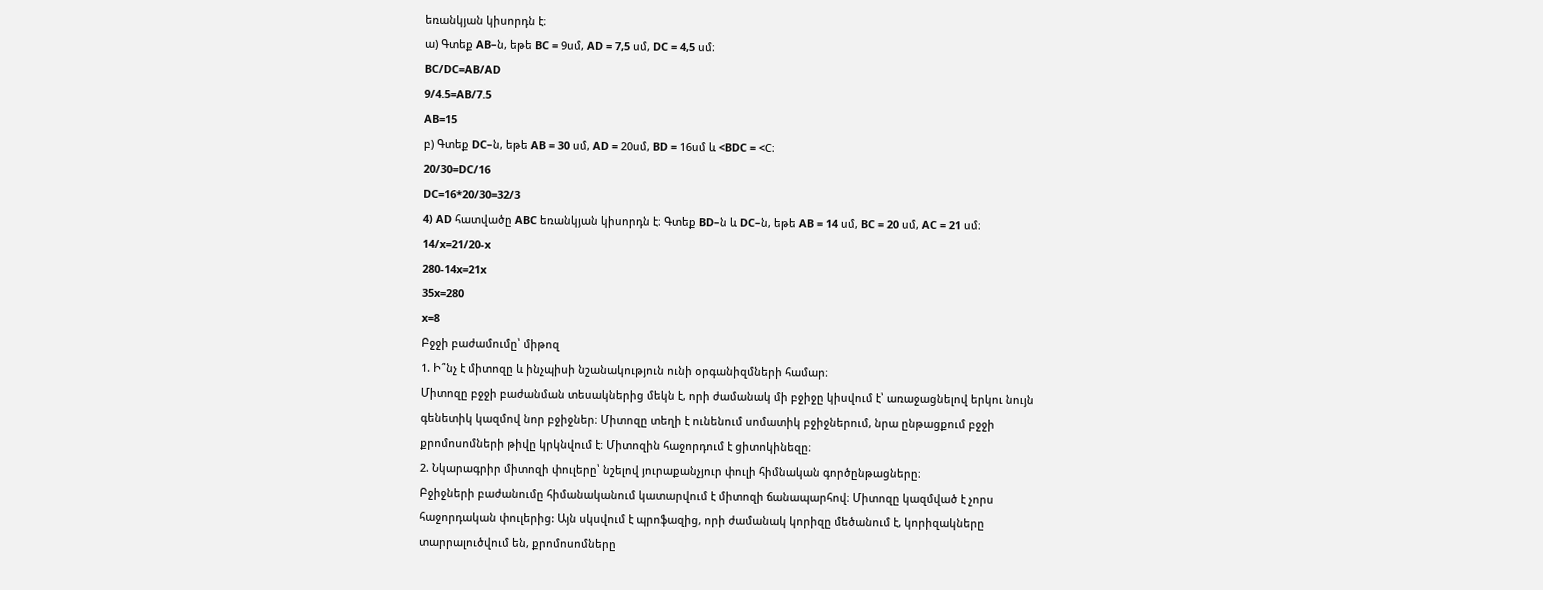եռանկյան կիսորդն է։
ա) Գտեք AB–ն, եթե BC = 9սմ, AD = 7,5 սմ, DC = 4,5 սմ։
BC/DC=AB/AD
9/4.5=AB/7.5
AB=15
բ) Գտեք DC–ն, եթե AB = 30 սմ, AD = 20սմ, BD = 16սմ և <BDC = <C։
20/30=DC/16
DC=16*20/30=32/3
4) AD հատվածը ABC եռանկյան կիսորդն է։ Գտեք BD–ն և DC–ն, եթե AB = 14 սմ, BC = 20 սմ, AC = 21 սմ։
14/x=21/20-x
280-14x=21x
35x=280
x=8
Բջջի բաժամումը՝ միթոզ
1. Ի՞նչ է միտոզը և ինչպիսի նշանակություն ունի օրգանիզմների համար։
Միտոզը բջջի բաժանման տեսակներից մեկն է, որի ժամանակ մի բջիջը կիսվում է՝ առաջացնելով երկու նույն գենետիկ կազմով նոր բջիջներ։ Միտոզը տեղի է ունենում սոմատիկ բջիջներում, նրա ընթացքում բջջի քրոմոսոմների թիվը կրկնվում է։ Միտոզին հաջորդում է ցիտոկինեզը։
2. Նկարագրիր միտոզի փուլերը՝ նշելով յուրաքանչյուր փուլի հիմնական գործընթացները։
Բջիջների բաժանումը հիմանականում կատարվում է միտոզի ճանապարհով։ Միտոզը կազմված է չորս հաջորդական փուլերից: Այն սկսվում է պրոֆազից, որի ժամանակ կորիզը մեծանում է, կորիզակները տարրալուծվում են, քրոմոսոմները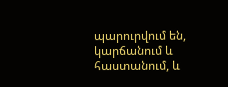պարուրվում են, կարճանում և հաստանում, և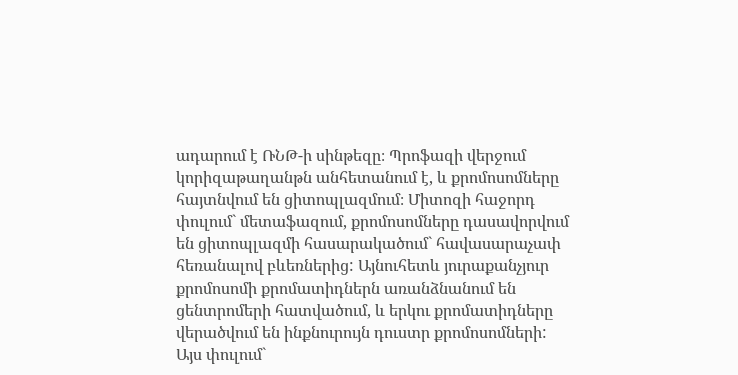ադարում է ՌՆԹ-ի սինթեզը։ Պրոֆազի վերջում կորիզաթաղանթն անհետանում է, և քրոմոսոմները հայտնվում են ցիտոպլազմում։ Միտոզի հաջորդ փուլում` մետաֆազում, քրոմոսոմները դասավորվում են ցիտոպլազմի հասարակածում` հավասարաչափ հեռանալով բևեռներից: Այնուհետև յուրաքանչյուր քրոմոսոմի քրոմատիդներն առանձնանում են ցենտրոմերի հատվածում, և երկու քրոմատիդները վերածվում են ինքնուրույն դուստր քրոմոսոմների: Այս փուլում`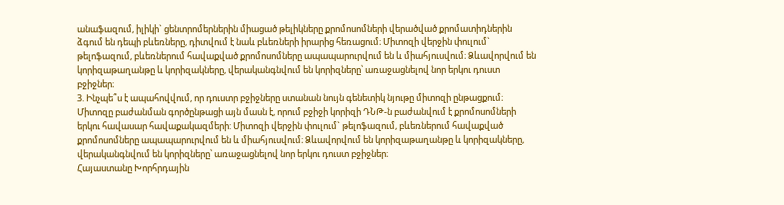անաֆազում, իլիկի` ցենտրոմերներին միացած թելիկները քրոմոսոմների վերածված քրոմատիդներին ձգում են դեպի բևեռները, դիտվում է նաև բևեռների իրարից հեռացում։ Միտոզի վերջին փուլում` թելոֆազում, բևեռներում հավաքված քրոմոսոմները ապապարուրվում են և միահյուսվում։ Ձևավորվում են կորիզաթաղանթը և կորիզակները, վերականգնվում են կորիզները՝ առաջացնելով նոր երկու դուստ բջիջներ։
3. Ինչպե՞ս է ապահովվում, որ դուստր բջիջները ստանան նույն գենետիկ նյութը միտոզի ընթացքում։
Միտոզը բաժանման գործընթացի այն մասն է, որում բջիջի կորիզի ԴՆԹ-ն բաժանվում է քրոմոսոմների երկու հավասար հավաքակազմերի: Միտոզի վերջին փուլում` թելոֆազում, բևեռներում հավաքված քրոմոսոմները ապապարուրվում են և միահյուսվում։ Ձևավորվում են կորիզաթաղանթը և կորիզակները, վերականգնվում են կորիզները՝ առաջացնելով նոր երկու դուստ բջիջներ։
Հայաստանը Խորհրդային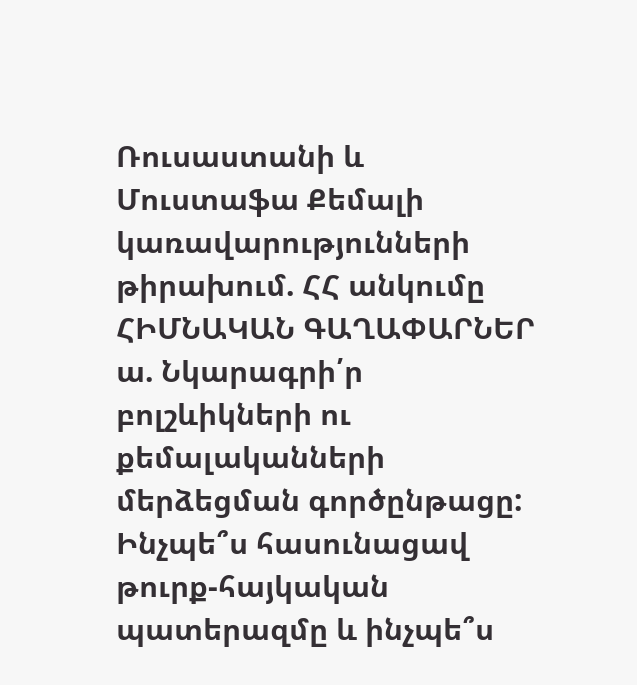Ռուսաստանի և Մուստաֆա Քեմալի կառավարությունների թիրախում. ՀՀ անկումը
ՀԻՄՆԱԿԱՆ ԳԱՂԱՓԱՐՆԵՐ
ա. Նկարագրի՛ր բոլշևիկների ու քեմալականների մերձեցման գործընթացը: Ինչպե՞ս հասունացավ թուրք-հայկական պատերազմը և ինչպե՞ս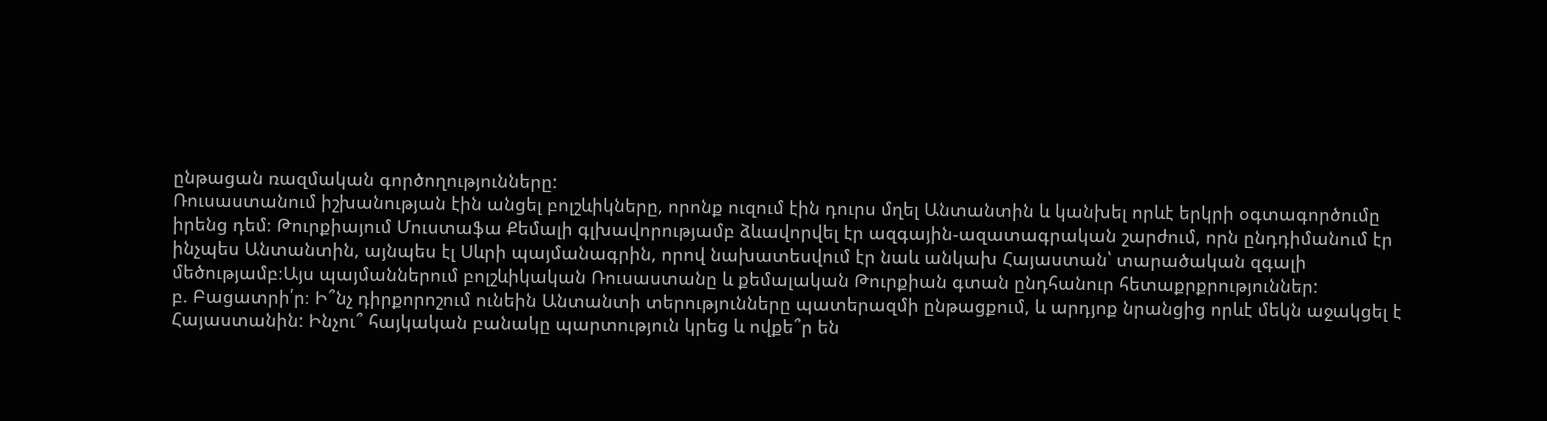ընթացան ռազմական գործողությունները:
Ռուսաստանում իշխանության էին անցել բոլշևիկները, որոնք ուզում էին դուրս մղել Անտանտին և կանխել որևէ երկրի օգտագործումը իրենց դեմ։ Թուրքիայում Մուստաֆա Քեմալի գլխավորությամբ ձևավորվել էր ազգային-ազատագրական շարժում, որն ընդդիմանում էր ինչպես Անտանտին, այնպես էլ Սևրի պայմանագրին, որով նախատեսվում էր նաև անկախ Հայաստան՝ տարածական զգալի մեծությամբ։Այս պայմաններում բոլշևիկական Ռուսաստանը և քեմալական Թուրքիան գտան ընդհանուր հետաքրքրություններ:
բ. Բացատրի՛ր։ Ի՞նչ դիրքորոշում ունեին Անտանտի տերությունները պատերազմի ընթացքում, և արդյոք նրանցից որևէ մեկն աջակցել է Հայաստանին: Ինչու՞ հայկական բանակը պարտություն կրեց և ովքե՞ր են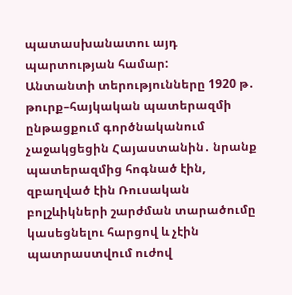պատասխանատու այդ պարտության համար:
Անտանտի տերությունները 1920 թ․ թուրք–հայկական պատերազմի ընթացքում գործնականում չաջակցեցին Հայաստանին․ նրանք պատերազմից հոգնած էին, զբաղված էին Ռուսական բոլշևիկների շարժման տարածումը կասեցնելու հարցով և չէին պատրաստվում ուժով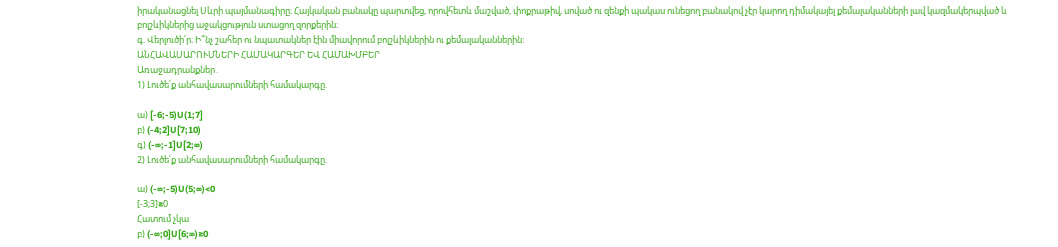իրականացնել Սևրի պայմանագիրը։ Հայկական բանակը պարտվեց, որովհետև մաշված, փոքրաթիվ, սոված ու զենքի պակաս ունեցող բանակով չէր կարող դիմակայել քեմալականների լավ կազմակերպված և բոլշևիկներից աջակցություն ստացող զորքերին։
գ. Վերլուծի՛ր։ Ի՞նչ շահեր ու նպատակներ էին միավորում բոլշևիկներին ու քեմալականներին:
ԱՆՀԱՎԱՍԱՐՈՒՄՆԵՐԻ ՀԱՄԱԿԱՐԳԵՐ ԵՎ ՀԱՄԱԽՄԲԵՐ
Առաջադրանքներ․
1) Լուծե՛ք անհավասարումների համակարգը.

ա) [-6;-5)U(1;7]
բ) (-4;2]U[7;10)
գ) (-∞;-1]U[2;∞)
2) Լուծե՛ք անհավասարումների համակարգը.

ա) (-∞;-5)U(5;∞)<0
[-3;3]≥0
Հատում չկա
բ) (-∞;0]U[6;∞)≥0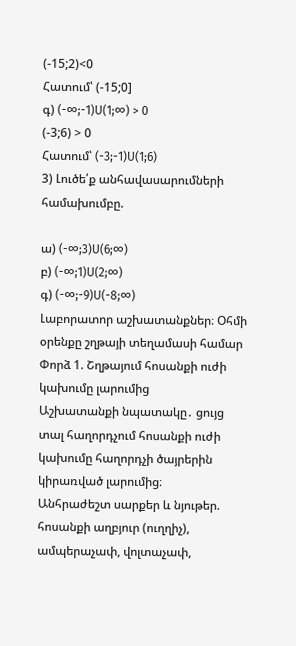(-15;2)<0
Հատում՝ (-15;0]
գ) (-∞;-1)U(1;∞) > 0
(-3;6) > 0
Հատում՝ (-3;-1)U(1;6)
3) Լուծե՛ք անհավասարումների համախումբը.

ա) (-∞;3)U(6;∞)
բ) (-∞;1)U(2;∞)
գ) (-∞;-9)U(-8;∞)
Լաբորատոր աշխատանքներ։ Օհմի օրենքը շղթայի տեղամասի համար
Փորձ 1. Շղթայում հոսանքի ուժի կախումը լարումից
Աշխատանքի նպատակը․ ցույց տալ հաղորդչում հոսանքի ուժի կախումը հաղորդչի ծայրերին կիրառված լարումից։
Անհրաժեշտ սարքեր և նյութեր. հոսանքի աղբյուր (ուղղիչ), ամպերաչափ, վոլտաչափ,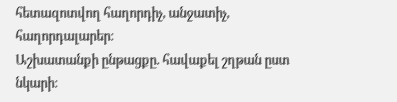հետազոտվող հաղորդիչ, անջատիչ, հաղորդալարեր։
Աշխատանքի ընթացքը. հավաքել շղթան ըստ նկարի։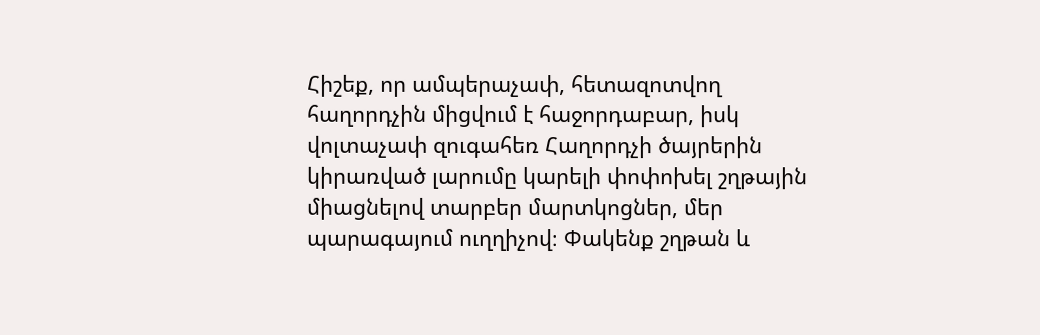Հիշեք, որ ամպերաչափ, հետազոտվող հաղորդչին միցվում է հաջորդաբար, իսկ վոլտաչափ զուգահեռ Հաղորդչի ծայրերին կիրառված լարումը կարելի փոփոխել շղթային միացնելով տարբեր մարտկոցներ, մեր պարագայում ուղղիչով։ Փակենք շղթան և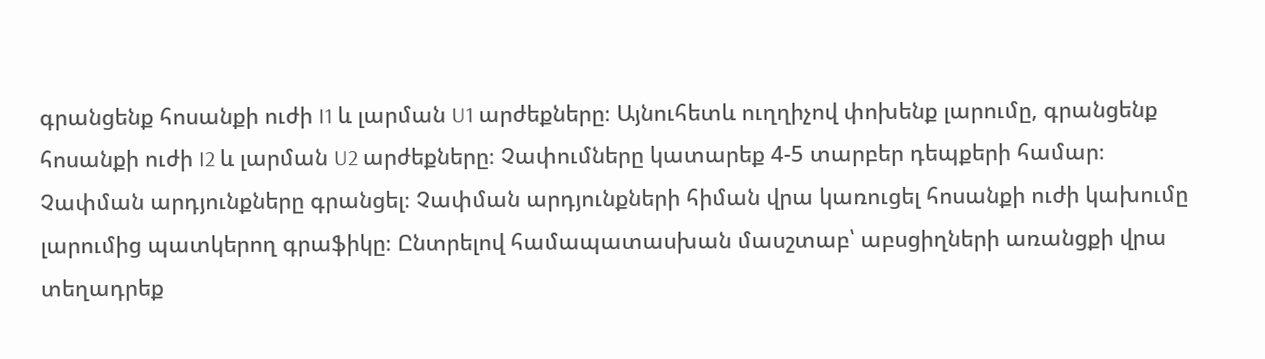գրանցենք հոսանքի ուժի I1 և լարման U1 արժեքները։ Այնուհետև ուղղիչով փոխենք լարումը, գրանցենք հոսանքի ուժի I2 և լարման U2 արժեքները։ Չափումները կատարեք 4-5 տարբեր դեպքերի համար։ Չափման արդյունքները գրանցել։ Չափման արդյունքների հիման վրա կառուցել հոսանքի ուժի կախումը լարումից պատկերող գրաֆիկը։ Ընտրելով համապատասխան մասշտաբ՝ աբսցիղների առանցքի վրա տեղադրեք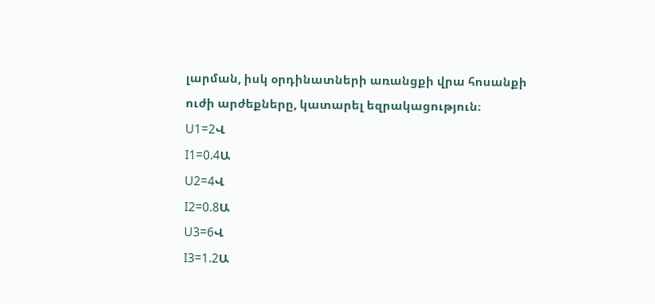լարման, իսկ օրդինատների առանցքի վրա հոսանքի ուժի արժեքները, կատարել եզրակացություն։
U1=2Վ
I1=0.4Ա
U2=4Վ
I2=0.8Ա
U3=6Վ
I3=1.2Ա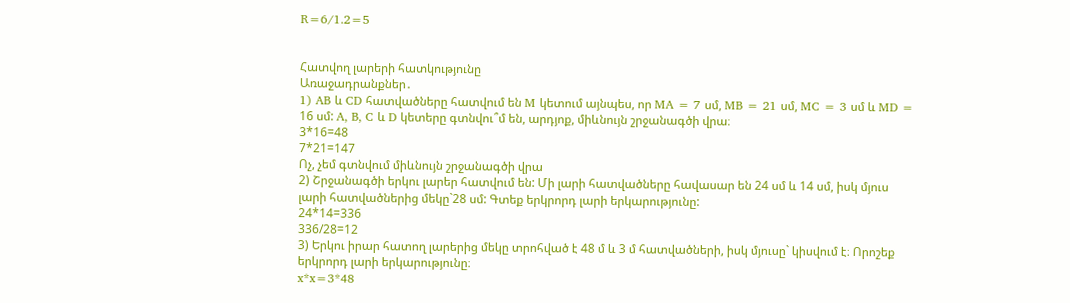R=6/1.2=5


Հատվող լարերի հատկությունը
Առաջադրանքներ․
1) AB և CD հատվածները հատվում են M կետում այնպես, որ MA = 7 սմ, MB = 21 սմ, MC = 3 սմ և MD = 16 սմ: A, B, C և D կետերը գտնվու՞մ են, արդյոք, միևնույն շրջանագծի վրա։
3*16=48
7*21=147
Ոչ, չեմ գտնվում միևնույն շրջանագծի վրա
2) Շրջանագծի երկու լարեր հատվում են: Մի լարի հատվածները հավասար են 24 սմ և 14 սմ, իսկ մյուս լարի հատվածներից մեկը`28 սմ: Գտեք երկրորդ լարի երկարությունը:
24*14=336
336/28=12
3) Երկու իրար հատող լարերից մեկը տրոհված է 48 մ և 3 մ հատվածների, իսկ մյուսը` կիսվում է։ Որոշեք երկրորդ լարի երկարությունը։
x*x=3*48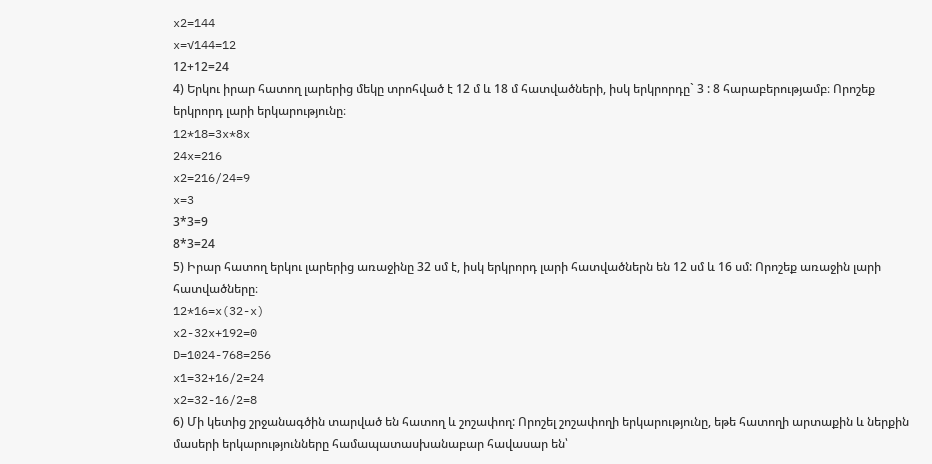x2=144
x=√144=12
12+12=24
4) Երկու իրար հատող լարերից մեկը տրոհված է 12 մ և 18 մ հատվածների, իսկ երկրորդը` 3 : 8 հարաբերությամբ։ Որոշեք երկրորդ լարի երկարությունը։
12*18=3x*8x
24x=216
x2=216/24=9
x=3
3*3=9
8*3=24
5) Իրար հատող երկու լարերից առաջինը 32 սմ է, իսկ երկրորդ լարի հատվածներն են 12 սմ և 16 սմ: Որոշեք առաջին լարի հատվածները։
12*16=x(32-x)
x2-32x+192=0
D=1024-768=256
x1=32+16/2=24
x2=32-16/2=8
6) Մի կետից շրջանագծին տարված են հատող և շոշափող: Որոշել շոշափողի երկարությունը, եթե հատողի արտաքին և ներքին մասերի երկարությունները համապատասխանաբար հավասար են՝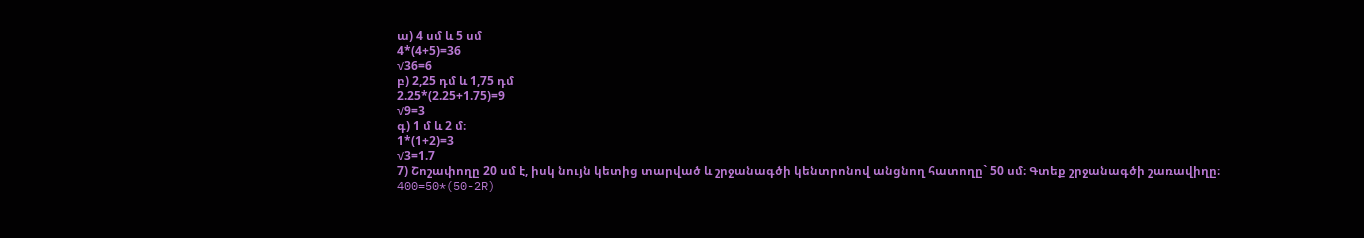ա) 4 սմ և 5 սմ
4*(4+5)=36
√36=6
բ) 2,25 դմ և 1,75 դմ
2.25*(2.25+1.75)=9
√9=3
գ) 1 մ և 2 մ։
1*(1+2)=3
√3=1.7
7) Շոշափողը 20 սմ է, իսկ նույն կետից տարված և շրջանագծի կենտրոնով անցնող հատողը` 50 սմ։ Գտեք շրջանագծի շառավիղը։
400=50*(50-2R)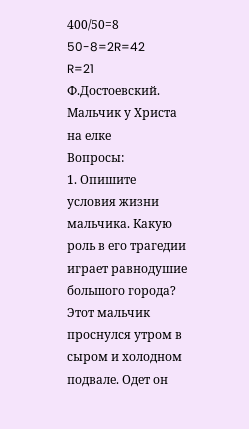400/50=8
50-8=2R=42
R=21
Ф.Достоевский. Мальчик у Христа на елке
Вопросы:
1. Опишите условия жизни мальчика. Какую роль в его трагедии играет равнодушие большого города?
Этот мальчик проснулся утром в сыром и холодном подвале. Одет он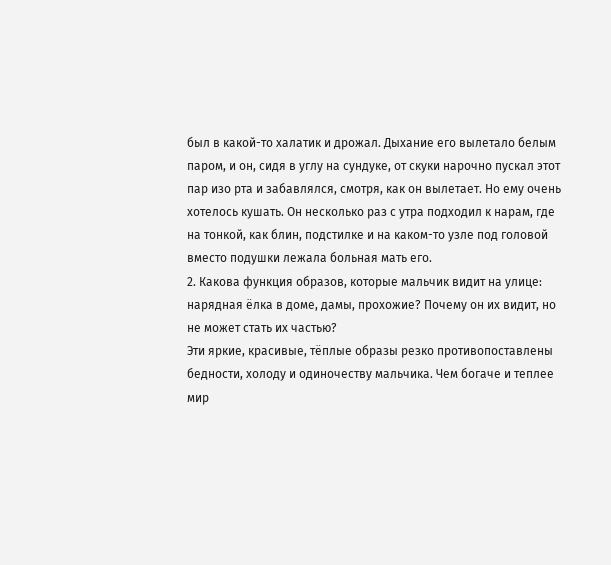был в какой-то халатик и дрожал. Дыхание его вылетало белым паром, и он, сидя в углу на сундуке, от скуки нарочно пускал этот пар изо рта и забавлялся, смотря, как он вылетает. Но ему очень хотелось кушать. Он несколько раз с утра подходил к нарам, где на тонкой, как блин, подстилке и на каком-то узле под головой вместо подушки лежала больная мать его.
2. Какова функция образов, которые мальчик видит на улице: нарядная ёлка в доме, дамы, прохожие? Почему он их видит, но не может стать их частью?
Эти яркие, красивые, тёплые образы резко противопоставлены бедности, холоду и одиночеству мальчика. Чем богаче и теплее мир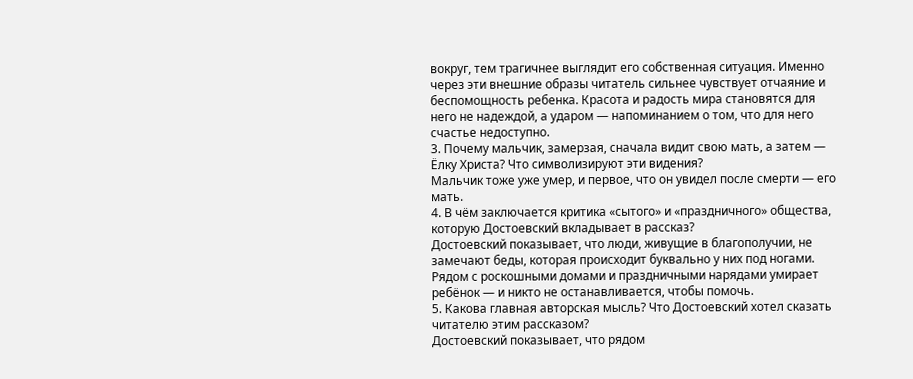вокруг, тем трагичнее выглядит его собственная ситуация. Именно через эти внешние образы читатель сильнее чувствует отчаяние и беспомощность ребенка. Красота и радость мира становятся для него не надеждой, а ударом — напоминанием о том, что для него счастье недоступно.
3. Почему мальчик, замерзая, сначала видит свою мать, а затем — Ёлку Христа? Что символизируют эти видения?
Мальчик тоже уже умер, и первое, что он увидел после смерти — его мать.
4. В чём заключается критика «сытого» и «праздничного» общества, которую Достоевский вкладывает в рассказ?
Достоевский показывает, что люди, живущие в благополучии, не замечают беды, которая происходит буквально у них под ногами. Рядом с роскошными домами и праздничными нарядами умирает ребёнок — и никто не останавливается, чтобы помочь.
5. Какова главная авторская мысль? Что Достоевский хотел сказать читателю этим рассказом?
Достоевский показывает, что рядом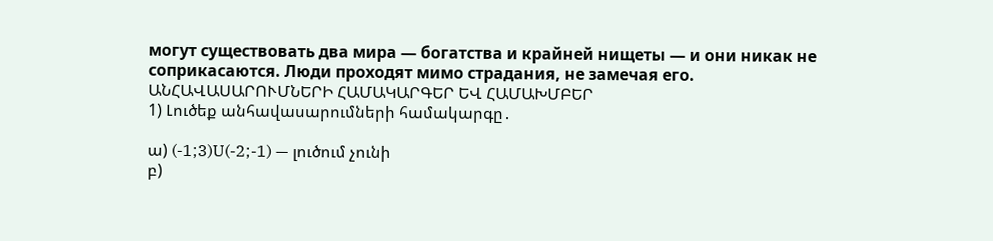могут существовать два мира — богатства и крайней нищеты — и они никак не соприкасаются. Люди проходят мимо страдания, не замечая его.
ԱՆՀԱՎԱՍԱՐՈՒՄՆԵՐԻ ՀԱՄԱԿԱՐԳԵՐ ԵՎ ՀԱՄԱԽՄԲԵՐ
1) Լուծեք անհավասարումների համակարգը․

ա) (-1;3)U(-2;-1) — լուծում չունի
բ)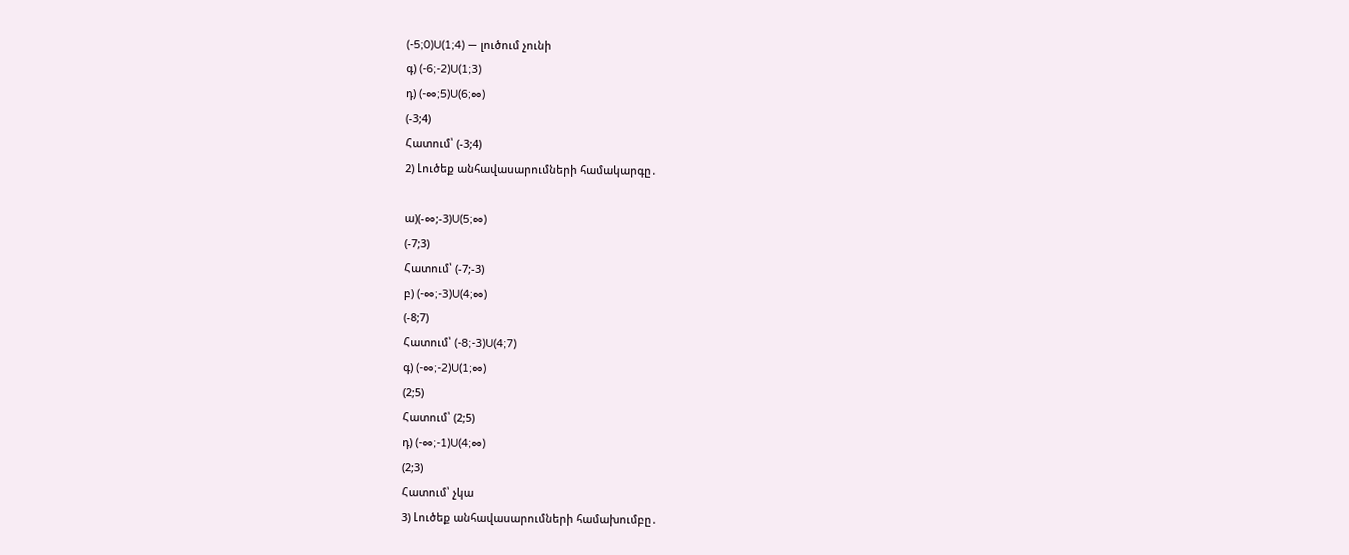(-5;0)U(1;4) — լուծում չունի
գ) (-6;-2)U(1;3)
դ) (-∞;5)U(6;∞)
(-3;4)
Հատում՝ (-3;4)
2) Լուծեք անհավասարումների համակարգը․

ա)(-∞;-3)U(5;∞)
(-7;3)
Հատում՝ (-7;-3)
բ) (-∞;-3)U(4;∞)
(-8;7)
Հատում՝ (-8;-3)U(4;7)
գ) (-∞;-2)U(1;∞)
(2;5)
Հատում՝ (2;5)
դ) (-∞;-1)U(4;∞)
(2;3)
Հատում՝ չկա
3) Լուծեք անհավասարումների համախումբը․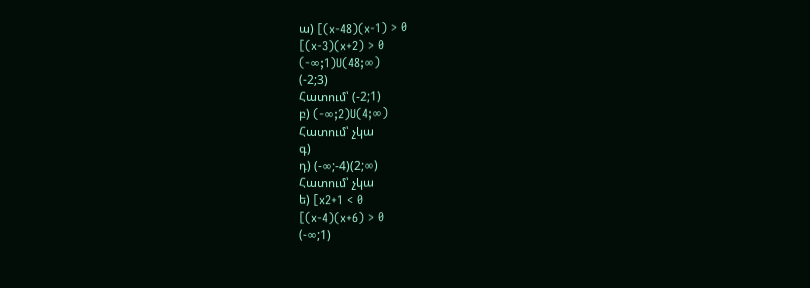ա) [(x-48)(x-1) > 0
[(x-3)(x+2) > 0
(-∞;1)U(48;∞)
(-2;3)
Հատում՝ (-2;1)
բ) (-∞;2)U(4;∞)
Հատում՝ չկա
գ)
դ) (-∞;-4)(2;∞)
Հատում՝ չկա
ե) [x2+1 < 0
[(x-4)(x+6) > 0
(-∞;1)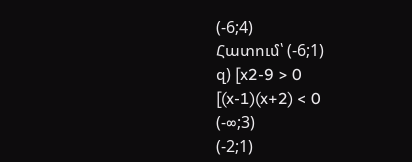(-6;4)
Հատում՝ (-6;1)
զ) [x2-9 > 0
[(x-1)(x+2) < 0
(-∞;3)
(-2;1)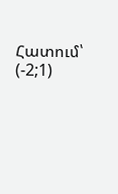Հատում՝ (-2;1)